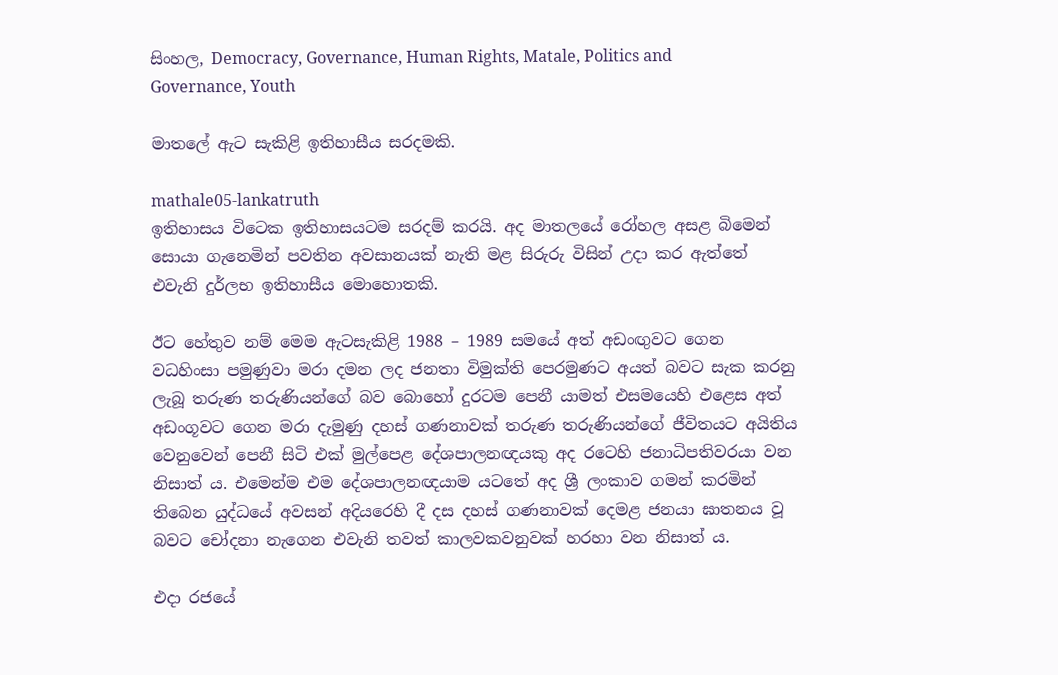සිංහල, Democracy, Governance, Human Rights, Matale, Politics and Governance, Youth

මාතලේ ඇට සැකිළි ඉතිහාසීය සරදමකි.

mathale05-lankatruth
ඉතිහාසය විටෙක ඉතිහාසයටම සරදම් කරයි. අද මාතලයේ රෝහල අසළ බිමෙන් සොයා ගැනෙමින් පවතින අවසානයක් නැති මළ සිරුරු විසින් උදා කර ඇත්තේ එවැනි දුර්ලභ ඉතිහාසීය මොහොතකි.

ඊට හේතුව නම් මෙම ඇටසැකිළි 1988 – 1989 සමයේ අත් අඩංඟුවට ගෙන වධහිංසා පමුණුවා මරා දමන ලද ජනතා විමුක්ති පෙරමුණට අයත් බවට සැක කරනු ලැබූ තරුණ තරුණියන්ගේ බව බොහෝ දුරටම පෙනී යාමත් එසමයෙහි එළෙස අත් අඩංගූවට ගෙන මරා දැමුණු දහස් ගණනාවක් තරුණ තරුණියන්ගේ ජීවිතයට අයිතිය වෙනුවෙන් පෙනී සිටි එක් මුල්පෙළ දේශපාලනඥයකු අද රටෙහි ජනාධිපතිවරයා වන නිසාත් ය. එමෙන්ම එම දේශපාලනඥයාම යටතේ අද ශ්‍රී ලංකාව ගමන් කරමින් තිබෙන යුද්ධයේ අවසන් අදියරෙහි දී දස දහස් ගණනාවක් දෙමළ ජනයා ඝාතනය වූ බවට චෝදනා නැගෙන එවැනි තවත් කාලවකවනුවක් හරහා වන නිසාත් ය.

එදා රජයේ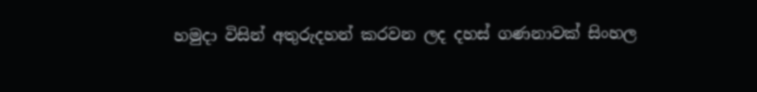හමුදා විසින් අතුරුදහන් කරවන ලද දහස් ගණනාවක් සිංහල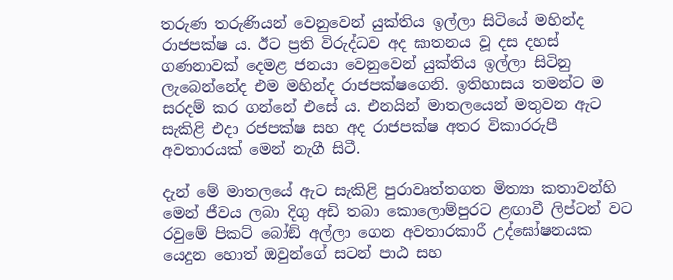තරුණ තරුණියන් වෙනුවෙන් යුක්තිය ඉල්ලා සිටියේ මහින්ද රාජපක්ෂ ය. ඊට ප්‍රති විරුද්ධව අද ඝාතනය වූ දස දහස් ගණනාවක් දෙමළ ජනයා වෙනුවෙන් යුක්තිය ඉල්ලා සිටිනු ලැබෙන්නේද එම මහින්ද රාජපක්ෂගෙනි. ඉතිහාසය තමන්ට ම සරදම් කර ගන්නේ එසේ ය. එනයින් මාතලයෙන් මතුවන ඇට සැකිළි එදා රජපක්ෂ සහ අද රාජපක්ෂ අතර විකාරරුපී අවතාරයක් මෙන් නැගී සිටී.

දැන් මේ මාතලයේ ඇට සැකිළි පුරාවෘත්තගත මිත්‍යා කතාවන්හි මෙන් ජීවය ලබා දිගු අඩි තබා කොලොම්පුරට ළඟාවී ලිප්ටන් වට රවුමේ පිකට් බෝඞ් අල්ලා ගෙන අවතාරකාරී උද්ඝෝෂනයක යෙදුන හොත් ඔවුන්ගේ සටන් පාඨ සහ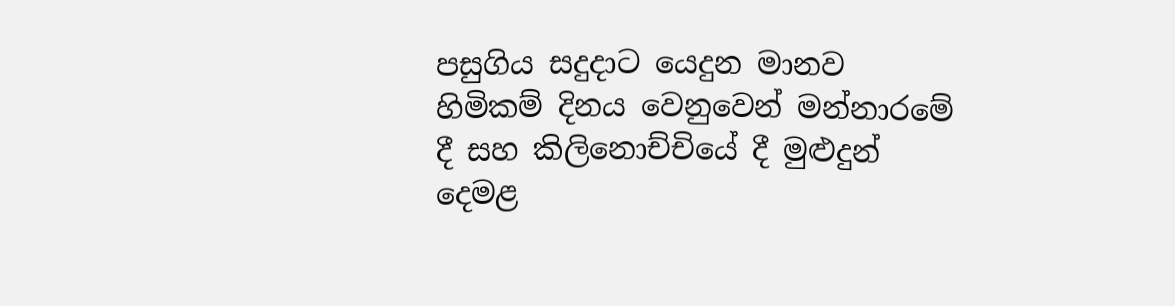පසුගිය සදුදාට යෙදුන මානව හිමිකම් දිනය වෙනුවෙන් මන්නාරමේ දී සහ කිලිනොච්චියේ දී මුළුදුන් දෙමළ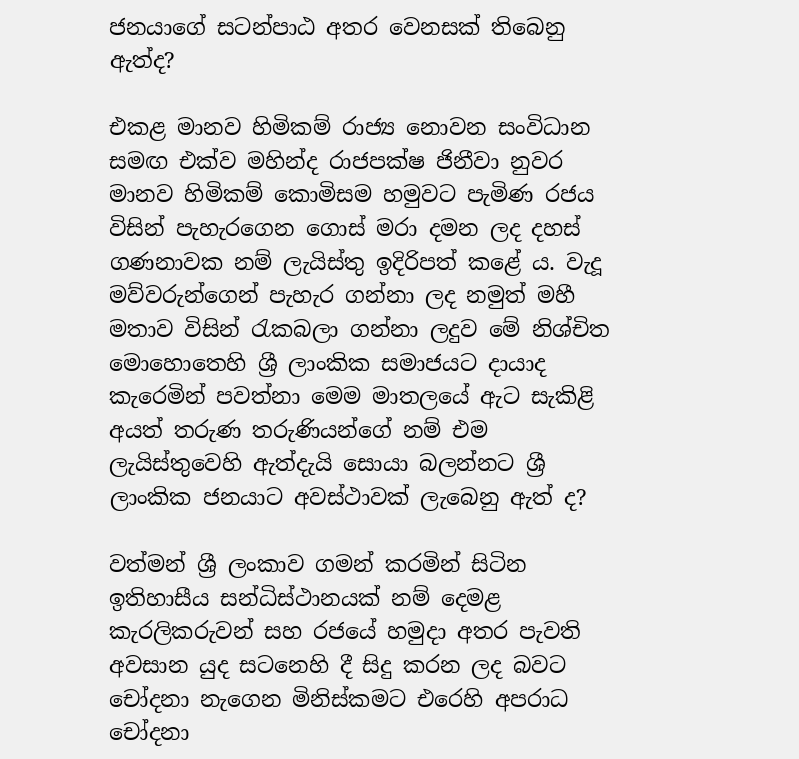ජනයාගේ සටන්පාඨ අතර වෙනසක් තිබෙනු ඇත්ද?

එකළ මානව හිමිකම් රාජ්‍ය නොවන සංවිධාන සමඟ එක්ව මහින්ද රාජපක්ෂ ජිනීවා නුවර මානව හිමිකම් කොමිසම හමුවට පැමිණ රජය විසින් පැහැරගෙන ගොස් මරා දමන ලද දහස් ගණනාවක නම් ලැයිස්තු ඉදිරිපත් කළේ ය. වැදූ මව්වරුන්ගෙන් පැහැර ගන්නා ලද නමුත් මහී මතාව විසින් රැකබලා ගන්නා ලදුව මේ නිශ්චිත මොහොතෙහි ශ්‍රී ලාංකික සමාජයට දායාද කැරෙමින් පවත්නා මෙම මාතලයේ ඇට සැකිළි අයත් තරුණ තරුණියන්ගේ නම් එම ලැයිස්තුවෙහි ඇත්දැයි සොයා බලන්නට ශ්‍රී ලාංකික ජනයාට අවස්ථාවක් ලැබෙනු ඇත් ද?

වත්මන් ශ්‍රී ලංකාව ගමන් කරමින් සිටින ඉතිහාසීය සන්ධිස්ථානයක් නම් දෙමළ කැරලිකරුවන් සහ රජයේ හමුදා අතර පැවති අවසාන යුද සටනෙහි දී සිදු කරන ලද බවට චෝදනා නැගෙන මිනිස්කමට එරෙහි අපරාධ චෝදනා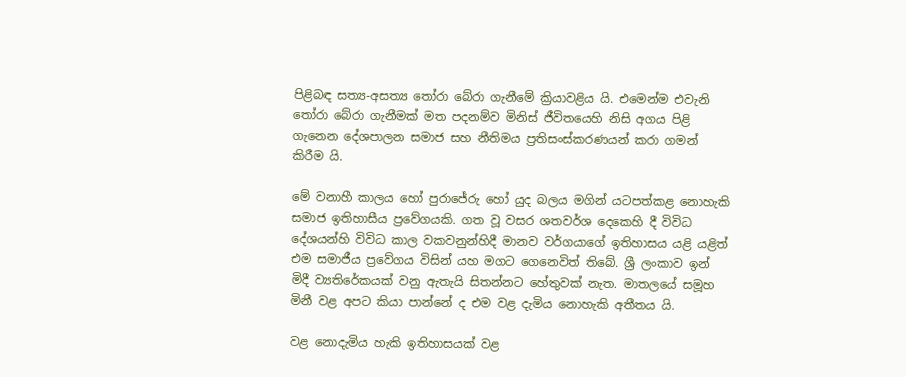පිළිබඳ සත්‍ය-අසත්‍ය තෝරා බේරා ගැනීමේ ක්‍රියාවළිය යි. එමෙන්ම එවැනි තෝරා බේරා ගැනීමක් මත පදනම්ව මිනිස් ජීවිතයෙහි නිසි අගය පිළි ගැනෙන දේශපාලන සමාජ සහ නීතිමය ප්‍රතිසංස්කරණයන් කරා ගමන් කිරීම යි.

මේ වනාහී කාලය හෝ පුරාජේරු හෝ යුද බලය මගින් යටපත්කළ නොහැකි සමාජ ඉතිහාසීය ප්‍රවේගයකි. ගත වූ වසර ශතවර්ශ දෙකෙහි දී විවිධ දේශයන්හි විවිධ කාල වකවනුන්හිදී මානව වර්ගයාගේ ඉතිහාසය යළි යළිත් එම සමාජීය ප්‍රවේගය විසින් යහ මගට ගෙනෙවිත් තිබේ. ශ්‍රී ලංකාව ඉන් මිදී ව්‍යතිරේකයක් වනු ඇතැයි සිතන්නට හේතුවක් නැත. මාතලයේ සමූහ මිනී වළ අපට කියා පාන්නේ ද එම වළ දැමිය නොහැකි අතීතය යි.

වළ නොදැමිය හැකි ඉතිහාසයක් වළ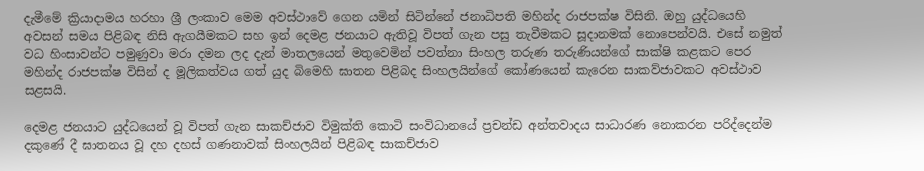දැමීමේ ක්‍රියාදාමය හරහා ශ්‍රී ලංකාව මෙම අවස්ථාවේ ගෙන යමින් සිටින්නේ ජනාධිපති මහින්ද රාජපක්ෂ විසිනි. ඔහු යුද්ධයෙහි අවසන් සමය පිළිබඳ නිසි ඇගයීමකට සහ ඉන් දෙමළ ජනයාට ඇතිවූ විපත් ගැන පසු තැවීමකට සූදානමක් නොපෙන්වයි. එසේ නමුත් වධ හිංසාවන්ට පමුණුවා මරා දමන ලද දැන් මාතලයෙන් මතුවෙමින් පවත්නා සිංහල තරුණ තරුණියන්ගේ සාක්ෂි කළකට පෙර මහින්ද රාජපක්ෂ විසින් ද මූලිකත්වය ගත් යුද බිමෙහි ඝාතන පිළිබද සිංහලයින්ගේ කෝණයෙන් කැරෙන සාකව්ජාවකට අවස්ථාව සළසයි.

දෙමළ ජනයාට යුද්ධයෙන් වූ විපත් ගැන සාකච්ජාව විමුක්ති කොටි සංවිධානයේ ප්‍රචන්ඩ අන්තවාදය සාධාරණ නොකරන පරිද්දෙන්ම දකුණේ දී ඝාතනය වූ දහ දහස් ගණනාවක් සිංහලයින් පිළිබඳ සාකච්ජාව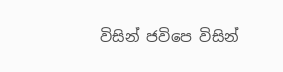විසින් ජවිපෙ විසින්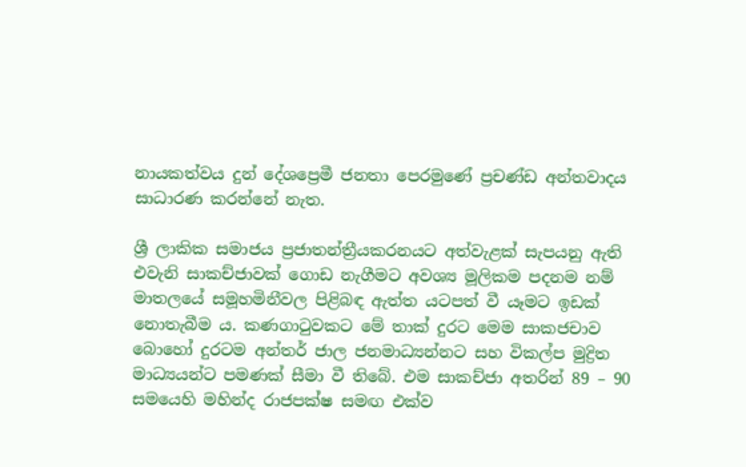නායකත්වය දුන් දේශප්‍රෙමී ජනතා පෙරමුණේ ප්‍රචණ්ඩ අන්තවාදය සාධාරණ කරන්නේ නැත.

ශ්‍රී ලාකික සමාජය ප්‍රජාතන්ත්‍රීයකරනයට අත්වැළක් සැපයනු ඇති එවැනි සාකච්ජාවක් ගොඩ නැගීමට අවශ්‍ය මූලිකම පදනම නම් මාතලයේ සමූහමිනීවල පිළිබඳ ඇත්ත යටපත් වී යෑමට ඉඩක් නොතැබීම ය. කණගාටුවකට මේ තාක් දුරට මෙම සාකජචාව බොහෝ දුරටම අන්තර් ජාල ජනමාධ්‍යන්නට සහ විකල්ප මුද්‍රිත මාධ්‍යයන්ට පමණක් සීමා වී තිබේ. එම සාකච්ජා අතරින් 89 – 90 සමයෙහි මහින්ද රාජපක්ෂ සමඟ එක්ව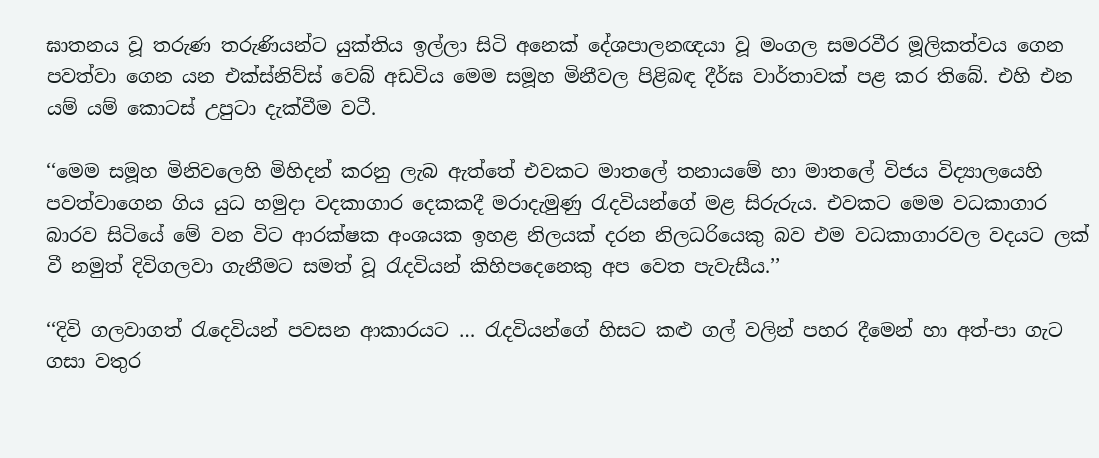ඝාතනය වූ තරුණ තරුණියන්ට යුක්තිය ඉල්ලා සිටි අනෙක් දේශපාලනඥයා වූ මංගල සමරවීර මූලිකත්වය ගෙන පවත්වා ගෙන යන එක්ස්නිව්ස් වෙබ් අඩවිය මෙම සමූහ මිනීවල පිළිබඳ දීර්ඝ වාර්තාවක් පළ කර තිබේ. එහි එන යම් යම් කොටස් උපුටා දැක්වීම වටී.

‘‘මෙම සමූහ මිනිවලෙහි මිහිදන් කරනු ලැබ ඇත්තේ එවකට මාතලේ තනායමේ හා මාතලේ විජය විද්‍යාලයෙහි පවත්වාගෙන ගිය යුධ හමුදා වදකාගාර දෙකකදී මරාදැමුණු රැදවියන්ගේ මළ සිරුරුය. එවකට මෙම වධකාගාර බාරව සිටියේ මේ වන විට ආරක්ෂක අංශයක ඉහළ නිලයක් දරන නිලධරියෙකු බව එම වධකාගාරවල වදයට ලක් වී නමුත් දිවිගලවා ගැනීමට සමත් වූ රැදවියන් කිහිපදෙනෙකු අප වෙත පැවැසීය.’’

‘‘දිවි ගලවාගත් රැදෙවියන් පවසන ආකාරයට … රැදවියන්ගේ හිසට කළු ගල් වලින් පහර දීමෙන් හා අත්-පා ගැට ගසා වතුර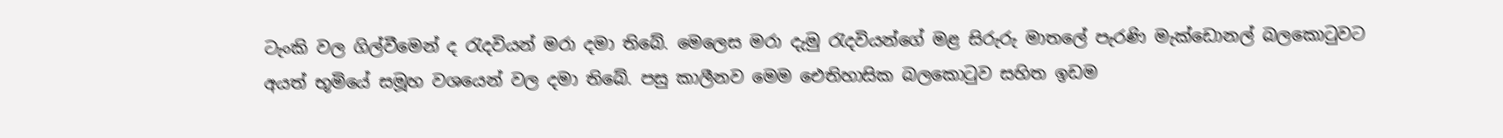ටැංකි වල ගිල්වීමෙන් ද රැදවියන් මරා දමා තිබේ. මෙලෙස මරා දැමු රැදවියන්ගේ මළ සිරුරු මාතලේ පැරණි මැක්ඩොනල් බලකොටුවට අයත් භූමියේ සමූහ වශයෙන් වල දමා තිබේ. පසු කාලීනව මෙම ඓතිහාසික බලකොටුව සහිත ඉඩම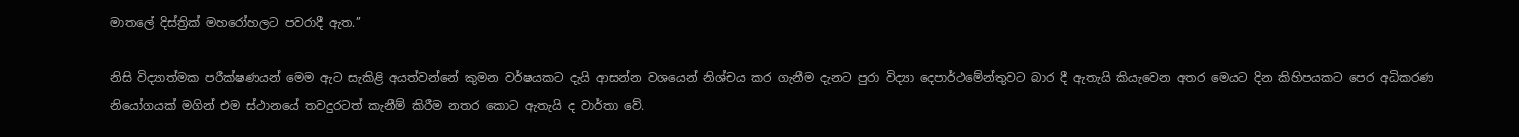මාතලේ දිස්ත්‍රික් මහරෝහලට පවරාදී ඇත.’’

නිසි විද්‍යාත්මක පරීක්ෂණයන් මෙම ඇට සැකිළි අයත්වන්නේ කුමන වර්ෂයකට දැයි ආසන්න වශයෙන් නිශ්චය කර ගැනීම දැනට පුරා විද්‍යා දෙපාර්ථමේන්තුවට බාර දී ඇතැයි කියැවෙන අතර මෙයට දින කිහිපයකට පෙර අධිකරණ නියෝගයක් මගින් එම ස්ථානයේ තවදුරටත් කැනීම් කිරීම නතර කොට ඇතැයි ද වාර්තා වේ.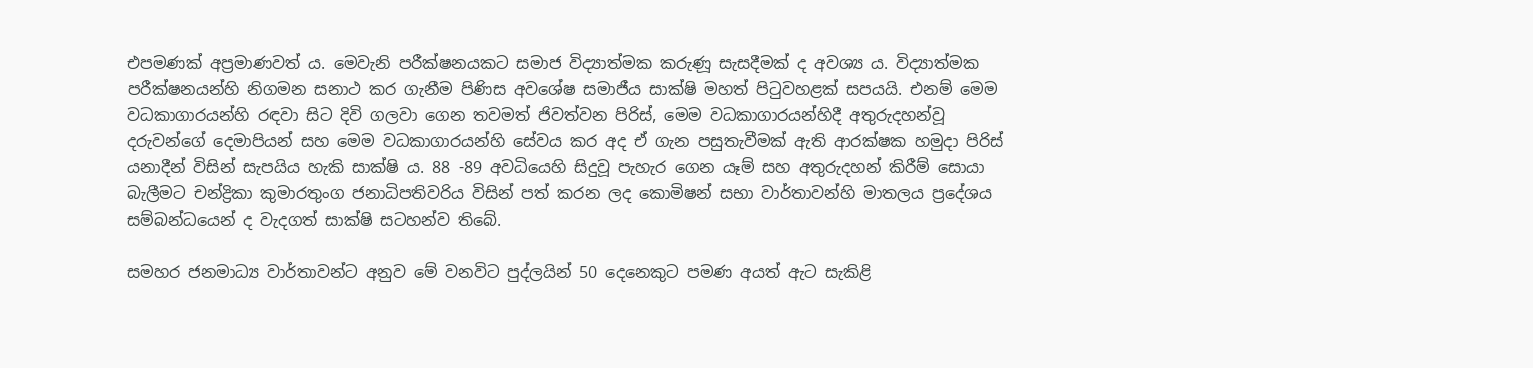එපමණක් අප්‍රමාණවත් ය. මෙවැනි පරීක්ෂනයකට සමාජ විද්‍යාත්මක කරුණූ සැසදීමක් ද අවශ්‍ය ය. විද්‍යාත්මක පරීක්ෂනයන්හි නිගමන සනාථ කර ගැනීම පිණිස අවශේෂ සමාජීය සාක්ෂි මහත් පිටුවහළක් සපයයි. එනම් මෙම වධකාගාරයන්හි රඳවා සිට දිවි ගලවා ගෙන තවමත් ජිවත්වන පිරිස්, මෙම වධකාගාරයන්හිදී අතුරුදහන්වූ දරුවන්ගේ දෙමාපියන් සහ මෙම වධකාගාරයන්හි සේවය කර අද ඒ ගැන පසුතැවීමක් ඇති ආරක්ෂක හමුදා පිරිස් යනාදීන් විසින් සැපයිය හැකි සාක්ෂි ය. 88 -89 අවධියෙහි සිදුවූ පැහැර ගෙන යෑම් සහ අතුරුදහන් කිරීම් සොයා බැලීමට චන්ද්‍රිකා කුමාරතුංග ජනාධිපතිවරිය විසින් පත් කරන ලද කොමිෂන් සභා වාර්තාවන්හි මාතලය ප්‍රදේශය සම්බන්ධයෙන් ද වැදගත් සාක්ෂි සටහන්ව තිබේ.

සමහර ජනමාධ්‍ය වාර්තාවන්ට අනුව මේ වනවිට පුද්ලයින් 50 දෙනෙකුට පමණ අයත් ඇට සැකිළි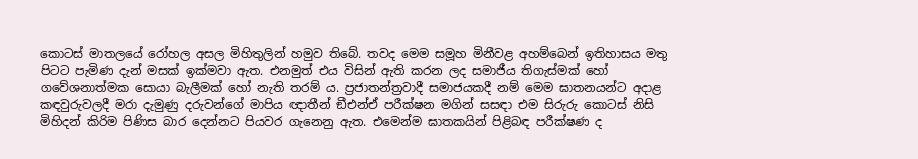කොටස් මාතලයේ රෝහල අසල මිහිතුලින් හමුව තිබේ. තවද මෙම සමූහ මිනීවළ අහම්බෙන් ඉතිහාසය මතු පිටට පැමිණ දැන් මසක් ඉක්මවා ඇත. එනමුත් එය විසින් ඇති කරන ලද සමාජීය තිගැස්මක් හෝ ගවේශනාත්මක සොයා බැලීමක් හෝ නැති තරම් ය. ප්‍රජාතන්ත්‍රවාදී සමාජයකදී නම් මෙම ඝාතනයන්ට අදාළ කඳවුරුවලදී මරා දැමුණු දරුවන්ගේ මාපිය ඥාතීන් ඞීඑන්ඒ පරීක්ෂන මගින් සසඳා එම සිරුරු කොටස් නිසි මිහිදන් කිරිම පිණිස බාර දෙන්නට පියවර ගැනෙනු ඇත. එමෙන්ම ඝාතකයින් පිළිබඳ පරීක්ෂණ ද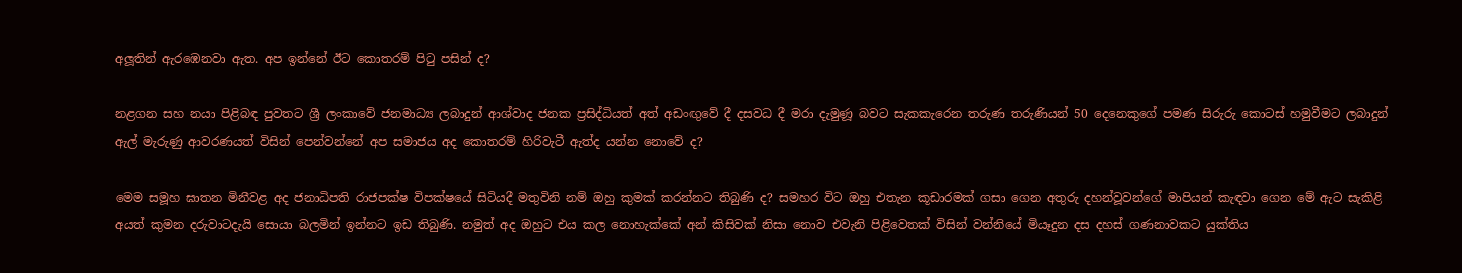අලූතින් ඇරඹෙනවා ඇත. අප ඉන්නේ ඊට කොතරම් පිටු පසින් ද?

නළගන සහ නයා පිළිබඳ පුවතට ශ්‍රී ලංකාවේ ජනමාධ්‍ය ලබාදුන් ආශ්වාද ජනක ප්‍රසිද්ධියත් අත් අඩංඟුවේ දී දසවධ දී මරා දැමුණූ බවට සැකකැරෙන තරුණ තරුණියන් 50 දෙනෙකුගේ පමණ සිරුරු කොටස් හමුවීමට ලබාදුන් ඇල් මැරුණු ආවරණයත් විසින් පෙන්වන්නේ අප සමාජය අද කොතරම් හිරිවැටී ඇත්ද යන්න නොවේ ද?

මෙම සමූහ ඝාතන මිනීවළ අද ජනාධිපති රාජපක්ෂ විපක්ෂයේ සිටියදී මතුවිනි නම් ඔහු කුමක් කරන්නට තිබුණි ද? සමහර විට ඔහු එතැන කූඩාරමක් ගසා ගෙන අතුරු දහන්වූවන්ගේ මාපියන් කැඳවා ගෙන මේ ඇට සැකිළි අයත් කුමන දරුවාටදැයි සොයා බලමින් ඉන්නට ඉඩ තිබුණි. නමුත් අද ඔහුට එය කල නොහැක්කේ අන් කිසිවක් නිසා නොව එවැනි පිළිවෙතක් විසින් වන්නියේ මියෑදුන දස දහස් ගණනාවකට යුක්තිය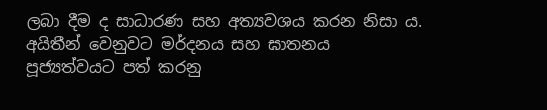ලබා දීම ද සාධාරණ සහ අත්‍යවශය කරන නිසා ය. අයිතීන් වෙනුවට මර්දනය සහ ඝාතනය පූජ්‍යත්වයට පත් කරනු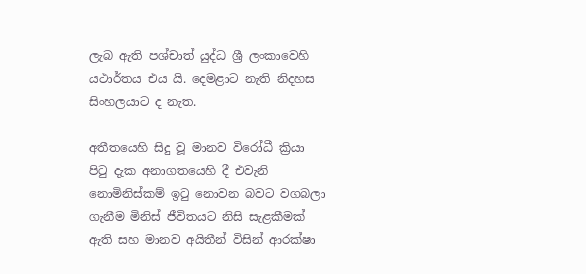ලැබ ඇති පශ්චාත් යුද්ධ ශ්‍රී ලංකාවෙහි යථාර්තය එය යි. දෙමළාට නැති නිදහස සිංහලයාට ද නැත.

අතීතයෙහි සිදු වූ මානව විරෝධී ක්‍රියා පිටු දැක අනාගතයෙහි දී එවැනි නොමිනිස්කම් ඉටු නොවන බවට වගබලා ගැනීම මිනිස් ජීවිතයට නිසි සැළකීමක් ඇති සහ මානව අයිතීන් විසින් ආරක්ෂා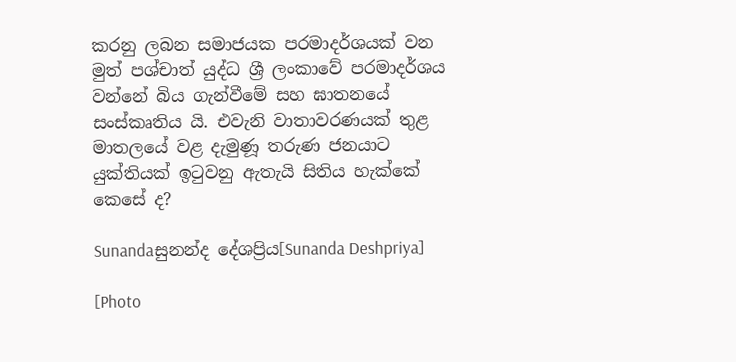කරනු ලබන සමාජයක පරමාදර්ශයක් වන මුත් පශ්චාත් යුද්ධ ශ්‍රී ලංකාවේ පරමාදර්ශය වන්නේ බිය ගැන්වීමේ සහ ඝාතනයේ සංස්කෘතිය යි. එවැනි වාතාවරණයක් තුළ මාතලයේ වළ දැමුණූ තරුණ ජනයාට යුක්තියක් ඉටුවනු ඇතැයි සිතිය හැක්කේ කෙසේ ද?

Sunandaසුනන්ද දේශප්‍රිය[Sunanda Deshpriya]

[Photo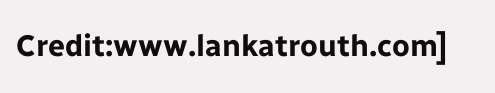Credit:www.lankatrouth.com]